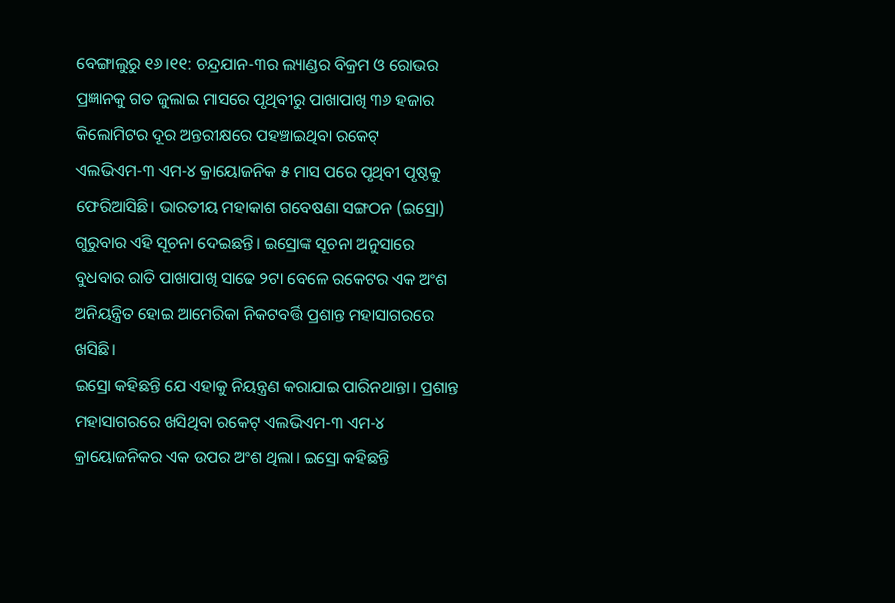ବେଙ୍ଗାଲୁରୁ ୧୬।୧୧: ଚନ୍ଦ୍ରଯାନ-୩ର ଲ୍ୟାଣ୍ଡର ବିକ୍ରମ ଓ ରୋଭର ପ୍ରଜ୍ଞାନକୁ ଗତ ଜୁଲାଇ ମାସରେ ପୃଥିବୀରୁ ପାଖାପାଖି ୩୬ ହଜାର କିଲୋମିଟର ଦୂର ଅନ୍ତରୀକ୍ଷରେ ପହଞ୍ଚାଇଥିବା ରକେଟ୍ ଏଲଭିଏମ-୩ ଏମ-୪ କ୍ରାୟୋଜନିକ ୫ ମାସ ପରେ ପୃଥିବୀ ପୃଷ୍ଠକୁ ଫେରିଆସିଛି। ଭାରତୀୟ ମହାକାଶ ଗବେଷଣା ସଙ୍ଗଠନ (ଇସ୍ରୋ) ଗୁରୁବାର ଏହି ସୂଚନା ଦେଇଛନ୍ତି। ଇସ୍ରୋଙ୍କ ସୂଚନା ଅନୁସାରେ ବୁଧବାର ରାତି ପାଖାପାଖି ସାଢେ ୨ଟା ବେଳେ ରକେଟର ଏକ ଅଂଶ ଅନିୟନ୍ତ୍ରିତ ହୋଇ ଆମେରିକା ନିକଟବର୍ତ୍ତି ପ୍ରଶାନ୍ତ ମହାସାଗରରେ ଖସିଛି।
ଇସ୍ରୋ କହିଛନ୍ତି ଯେ ଏହାକୁ ନିୟନ୍ତ୍ରଣ କରାଯାଇ ପାରିନଥାନ୍ତା। ପ୍ରଶାନ୍ତ ମହାସାଗରରେ ଖସିଥିବା ରକେଟ୍ ଏଲଭିଏମ-୩ ଏମ-୪ କ୍ରାୟୋଜନିକର ଏକ ଉପର ଅଂଶ ଥିଲା। ଇସ୍ରୋ କହିଛନ୍ତି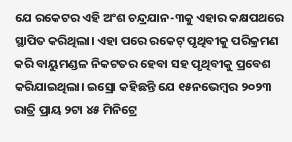ଯେ ରକେଟର ଏହି ଅଂଶ ଚନ୍ଦ୍ରଯାନ-୩କୁ ଏହାର କକ୍ଷପଥରେ ସ୍ଥାପିତ କରିଥିଲା। ଏହା ପରେ ରକେଟ୍ ପୃଥିବୀକୁ ପରିକ୍ରମଣ କରି ବାୟୁମଣ୍ଡଳ ନିକଟତର ହେବା ସହ ପୃଥିବୀକୁ ପ୍ରବେଶ କରିଯାଇଥିଲା। ଇସ୍ରୋ କହିଛନ୍ତି ଯେ ୧୫ନଭେମ୍ବର ୨୦୨୩ ରାତ୍ରି ପ୍ରାୟ ୨ଟା ୪୫ ମିନିଟ୍ରେ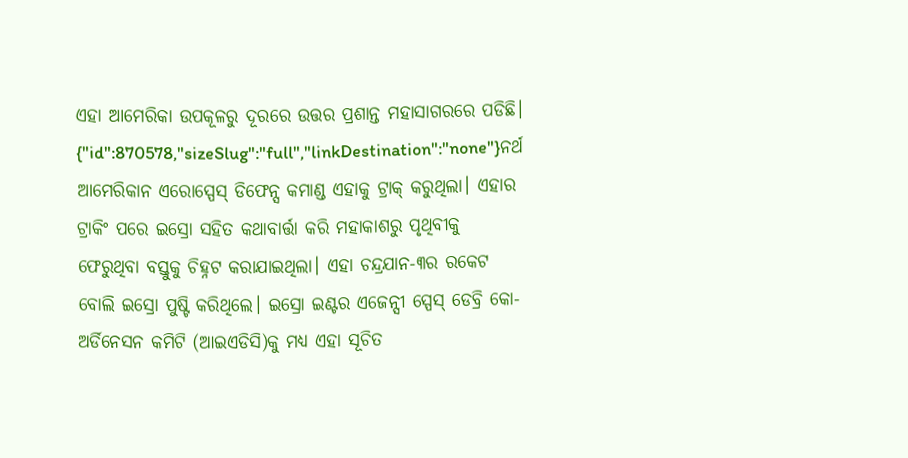ଏହା ଆମେରିକା ଉପକୂଳରୁ ଦୂରରେ ଉତ୍ତର ପ୍ରଶାନ୍ତ ମହାସାଗରରେ ପଡିଛି।
{"id":870578,"sizeSlug":"full","linkDestination":"none"}ନର୍ଥ ଆମେରିକାନ ଏରୋସ୍ପେସ୍ ଡିଫେନ୍ସ କମାଣ୍ଡ ଏହାକୁ ଟ୍ରାକ୍ କରୁଥିଲା। ଏହାର ଟ୍ରାକିଂ ପରେ ଇସ୍ରୋ ସହିତ କଥାବାର୍ତ୍ତା କରି ମହାକାଶରୁ ପୃଥିବୀକୁ ଫେରୁଥିବା ବସ୍ତୁକୁ ଚିହ୍ନଟ କରାଯାଇଥିଲା। ଏହା ଚନ୍ଦ୍ରଯାନ-୩ର ରକେଟ ବୋଲି ଇସ୍ରୋ ପୁଷ୍ଟି କରିଥିଲେ। ଇସ୍ରୋ ଇଣ୍ଟର ଏଜେନ୍ସୀ ସ୍ପେସ୍ ଡେବ୍ରି କୋ-ଅର୍ଡିନେସନ କମିଟି (ଆଇଏଡିସି)କୁ ମଧ୍ୟ ଏହା ସୂଚିତ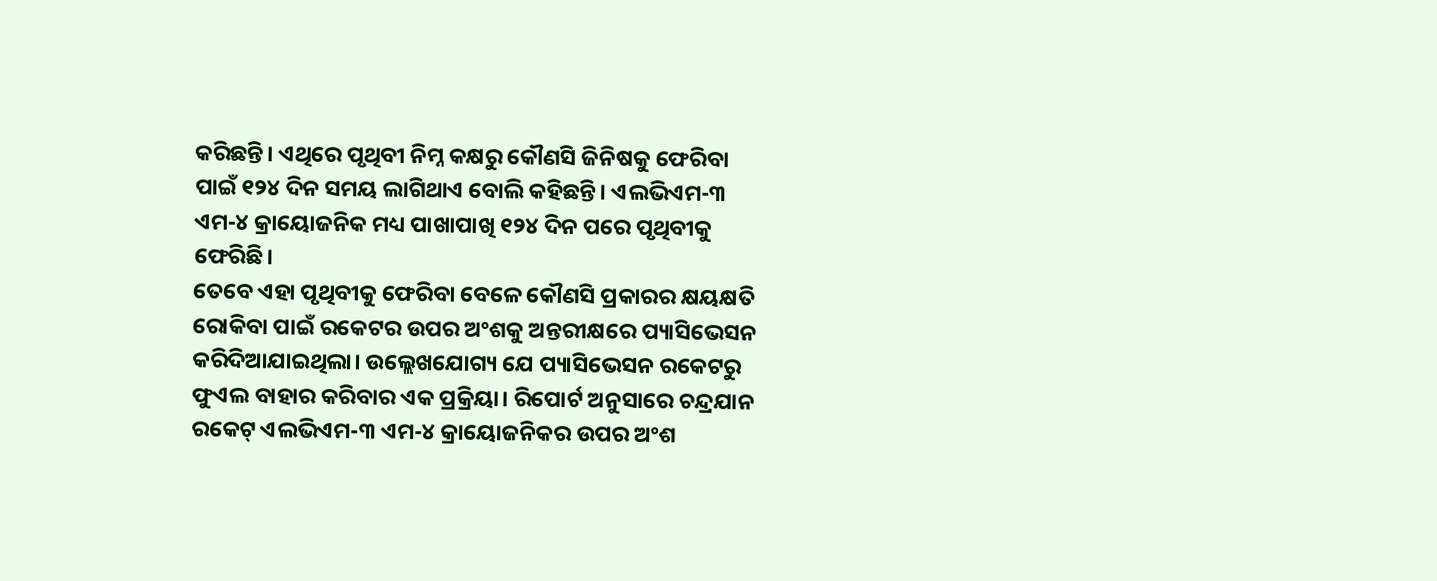କରିଛନ୍ତି। ଏଥିରେ ପୃଥିବୀ ନିମ୍ନ କକ୍ଷରୁ କୌଣସି ଜିନିଷକୁ ଫେରିବା ପାଇଁ ୧୨୪ ଦିନ ସମୟ ଲାଗିଥାଏ ବୋଲି କହିଛନ୍ତି। ଏଲଭିଏମ-୩ ଏମ-୪ କ୍ରାୟୋଜନିକ ମଧ୍ୟ ପାଖାପାଖି ୧୨୪ ଦିନ ପରେ ପୃଥିବୀକୁ ଫେରିଛି।
ତେବେ ଏହା ପୃଥିବୀକୁ ଫେରିବା ବେଳେ କୌଣସି ପ୍ରକାରର କ୍ଷୟକ୍ଷତି ରୋକିବା ପାଇଁ ରକେଟର ଉପର ଅଂଶକୁ ଅନ୍ତରୀକ୍ଷରେ ପ୍ୟାସିଭେସନ କରିଦିଆଯାଇଥିଲା। ଉଲ୍ଲେଖଯୋଗ୍ୟ ଯେ ପ୍ୟାସିଭେସନ ରକେଟରୁ ଫୁଏଲ ବାହାର କରିବାର ଏକ ପ୍ରକ୍ରିୟା। ରିପୋର୍ଟ ଅନୁସାରେ ଚନ୍ଦ୍ରଯାନ ରକେଟ୍ ଏଲଭିଏମ-୩ ଏମ-୪ କ୍ରାୟୋଜନିକର ଉପର ଅଂଶ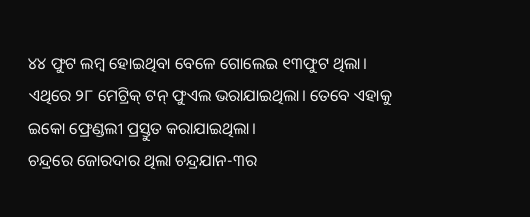୪୪ ଫୁଟ ଲମ୍ବ ହୋଇଥିବା ବେଳେ ଗୋଲେଇ ୧୩ଫୁଟ ଥିଲା। ଏଥିରେ ୨୮ ମେଟ୍ରିକ୍ ଟନ୍ ଫୁଏଲ ଭରାଯାଇଥିଲା। ତେବେ ଏହାକୁ ଇକୋ ଫ୍ରେଣ୍ଡଲୀ ପ୍ରସ୍ତୁତ କରାଯାଇଥିଲା।
ଚନ୍ଦ୍ରରେ ଜୋରଦାର ଥିଲା ଚନ୍ଦ୍ରଯାନ-୩ର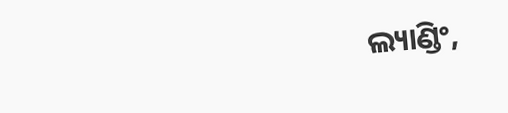ଲ୍ୟାଣ୍ଡିଂ,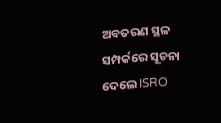ଅବତରଣ ସ୍ଥଳ ସମ୍ପର୍କରେ ସୂଚନା ଦେଲେ ISRO